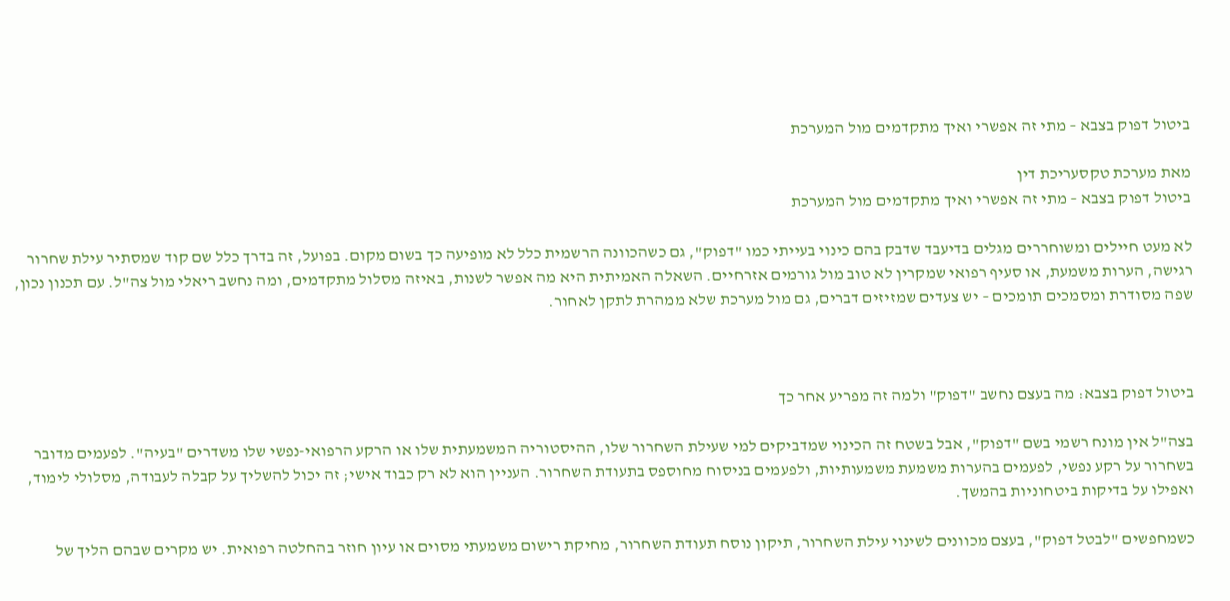ביטול דפוק בצבא – מתי זה אפשרי ואיך מתקדמים מול המערכת

מאת מערכת טקסעריכת דין
ביטול דפוק בצבא – מתי זה אפשרי ואיך מתקדמים מול המערכת

לא מעט חיילים ומשוחררים מגלים בדיעבד שדבק בהם כינוי בעייתי כמו "דפוק", גם כשהכוונה הרשמית כלל לא מופיעה כך בשום מקום. בפועל, זה בדרך כלל שם קוד שמסתיר עילת שחרור רגישה, הערות משמעת, או סעיף רפואי שמקרין לא טוב מול גורמים אזרחיים. השאלה האמיתית היא מה אפשר לשנות, באיזה מסלול מתקדמים, ומה נחשב ריאלי מול צה"ל. עם תכנון נכון, שפה מסודרת ומסמכים תומכים – יש צעדים שמזיזים דברים, גם מול מערכת שלא ממהרת לתקן לאחור.



ביטול דפוק בצבא: מה בעצם נחשב "דפוק" ולמה זה מפריע אחר כך

בצה"ל אין מונח רשמי בשם "דפוק", אבל בשטח זה הכינוי שמדביקים למי שעילת השחרור שלו, ההיסטוריה המשמעתית שלו או הרקע הרפואי-נפשי שלו משדרים "בעיה". לפעמים מדובר בשחרור על רקע נפשי, לפעמים בהערות משמעת משמעותיות, ולפעמים בניסוח מחוספס בתעודת השחרור. העניין הוא לא רק כבוד אישי; זה יכול להשליך על קבלה לעבודה, מסלולי לימוד, ואפילו על בדיקות ביטחוניות בהמשך.

כשמחפשים "לבטל דפוק", בעצם מכוונים לשינוי עילת השחרור, תיקון נוסח תעודת השחרור, מחיקת רישום משמעתי מסוים או עיון חוזר בהחלטה רפואית. יש מקרים שבהם הליך של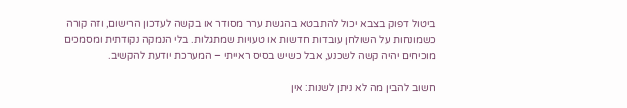ביטול דפוק בצבא יכול להתבטא בהגשת ערר מסודר או בקשה לעדכון הרישום, וזה קורה כשמונחות על השולחן עובדות חדשות או טעויות שמתגלות. בלי הנמקה נקודתית ומסמכים מוכיחים יהיה קשה לשכנע, אבל כשיש בסיס ראייתי – המערכת יודעת להקשיב.

חשוב להבין מה לא ניתן לשנות: אין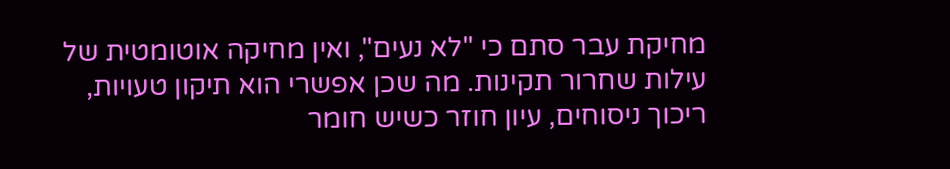מחיקת עבר סתם כי "לא נעים", ואין מחיקה אוטומטית של עילות שחרור תקינות. מה שכן אפשרי הוא תיקון טעויות, ריכוך ניסוחים, עיון חוזר כשיש חומר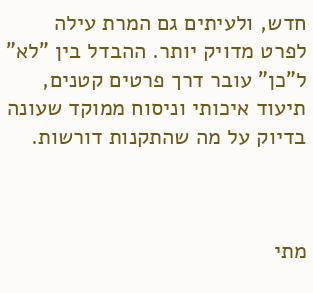חדש, ולעיתים גם המרת עילה לפרט מדויק יותר. ההבדל בין "לא" ל"כן" עובר דרך פרטים קטנים, תיעוד איכותי וניסוח ממוקד שעונה בדיוק על מה שהתקנות דורשות.



מתי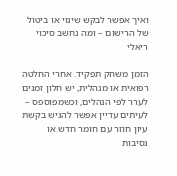ואיך אפשר לבקש שינוי או ביטול של הרישום – ומה נחשב סיכוי ריאלי

הזמן משחק תפקיד. אחרי החלטה רפואית או מנהלית, יש חלון זמנים לערר לפי הנהלים, וכשמפוספס – לעיתים עדיין אפשר להגיש בקשת עיון חוזר עם חומר חדש או נסיבות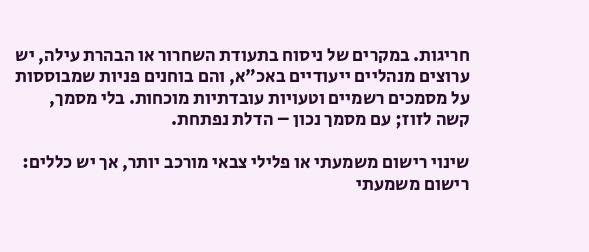חריגות. במקרים של ניסוח בתעודת השחרור או הבהרת עילה, יש ערוצים מנהליים ייעודיים באכ"א, והם בוחנים פניות שמבוססות על מסמכים רשמיים וטעויות עובדתיות מוכחות. בלי מסמך, קשה לזוז; עם מסמך נכון – הדלת נפתחת.

שינוי רישום משמעתי או פלילי צבאי מורכב יותר, אך יש כללים: רישום משמעתי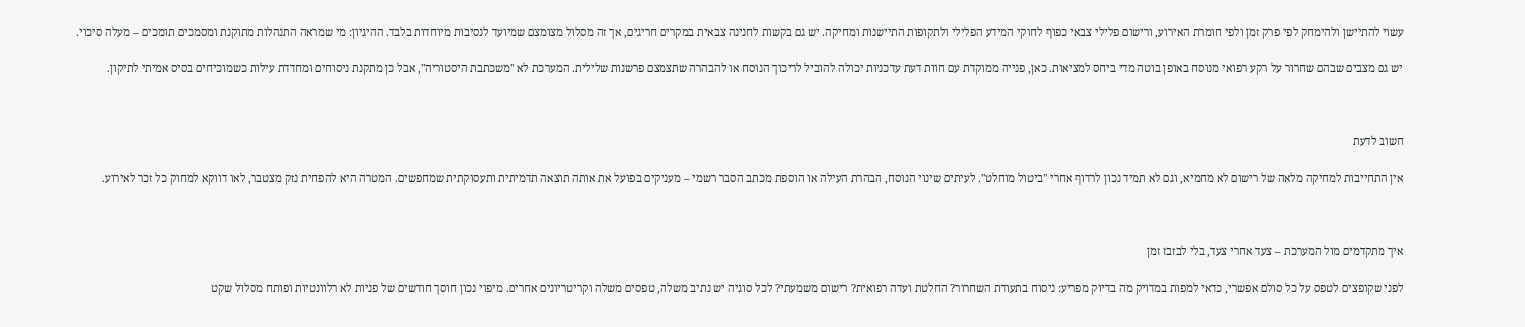עשוי להתיישן ולהימחק לפי פרק זמן ולפי חומרת האירוע, ורישום פלילי צבאי כפוף לחוקי המידע הפלילי ולתקופות התיישנות ומחיקה. יש גם בקשות לחנינה צבאית במקרים חריגים, אך זה מסלול מצומצם שמיועד לנסיבות מיוחדות בלבד. ההיגיון: מי שמראה התנהלות מתוקנת ומסמכים תומכים – מעלה סיכוי.

יש גם מצבים שבהם שחרור על רקע רפואי מנוסח באופן בוטה מדי ביחס למציאות. כאן, פנייה ממוקדת עם חוות דעת עדכניות יכולה להוביל לריכוך הנוסח או להבהרה שתצמצם פרשנות שלילית. המערכת לא "משכתבת היסטוריה", אבל כן מתקנת ניסוחים ומחדדת עילות כשמוכיחים בסיס אמיתי לתיקון.



חשוב לדעת

אין התחייבות למחיקה מלאה של רישום לא מחמיא, וגם לא תמיד נכון לרדוף אחרי "ביטול מוחלט". לעיתים שינוי הנוסח, הבהרת העילה או הוספת מכתב הסבר רשמי – מעניקים בפועל את אותה תוצאה תדמיתית ותעסוקתית שמחפשים. המטרה היא להפחית נזק מצטבר, לאו דווקא למחוק כל זכר לאירוע.



איך מתקדמים מול המערכת – צעד אחרי צעד, בלי לבזבז זמן

לפני שקופצים לטפס על כל סולם אפשרי, כדאי למפות במדויק מה בדיוק מפריע: ניסוח בתעודת השחרור? החלטת ועדה רפואית? רישום משמעתי? לכל סוגיה יש נתיב משלה, טפסים משלה וקריטריונים אחרים. מיפוי נכון חוסך חודשים של פניות לא רלוונטיות ופותח מסלול שקט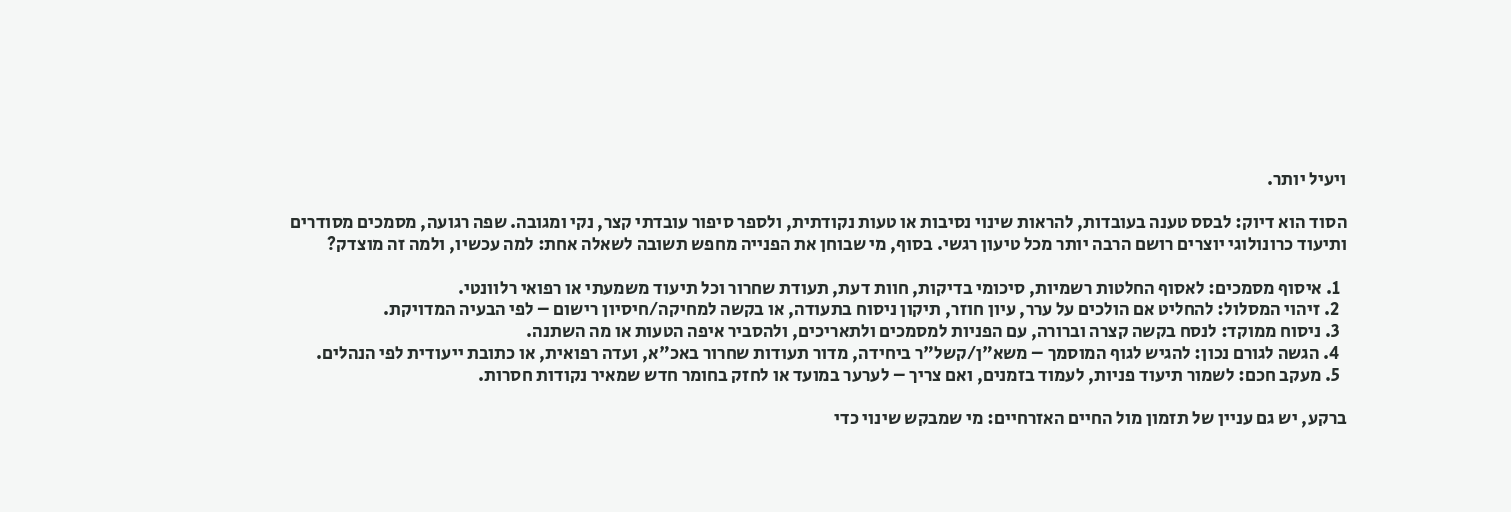ויעיל יותר.

הסוד הוא דיוק: לבסס טענה בעובדות, להראות שינוי נסיבות או טעות נקודתית, ולספר סיפור עובדתי קצר, נקי ומגובה. שפה רגועה, מסמכים מסודרים ותיעוד כרונולוגי יוצרים רושם הרבה יותר מכל טיעון רגשי. בסוף, מי שבוחן את הפנייה מחפש תשובה לשאלה אחת: למה עכשיו, ולמה זה מוצדק?

  1. איסוף מסמכים: לאסוף החלטות רשמיות, סיכומי בדיקות, חוות דעת, תעודת שחרור וכל תיעוד משמעתי או רפואי רלוונטי.
  2. זיהוי המסלול: להחליט אם הולכים על ערר, עיון חוזר, תיקון ניסוח בתעודה, או בקשה למחיקה/חיסיון רישום – לפי הבעיה המדויקת.
  3. ניסוח ממוקד: לנסח בקשה קצרה וברורה, עם הפניות למסמכים ולתאריכים, ולהסביר איפה הטעות או מה השתנה.
  4. הגשה לגורם נכון: להגיש לגוף המוסמך – משא"ן/קשל"ר ביחידה, מדור תעודות שחרור באכ"א, ועדה רפואית, או כתובת ייעודית לפי הנהלים.
  5. מעקב חכם: לשמור תיעוד פניות, לעמוד בזמנים, ואם צריך – לערער במועד או לחזק בחומר חדש שמאיר נקודות חסרות.

ברקע, יש גם עניין של תזמון מול החיים האזרחיים: מי שמבקש שינוי כדי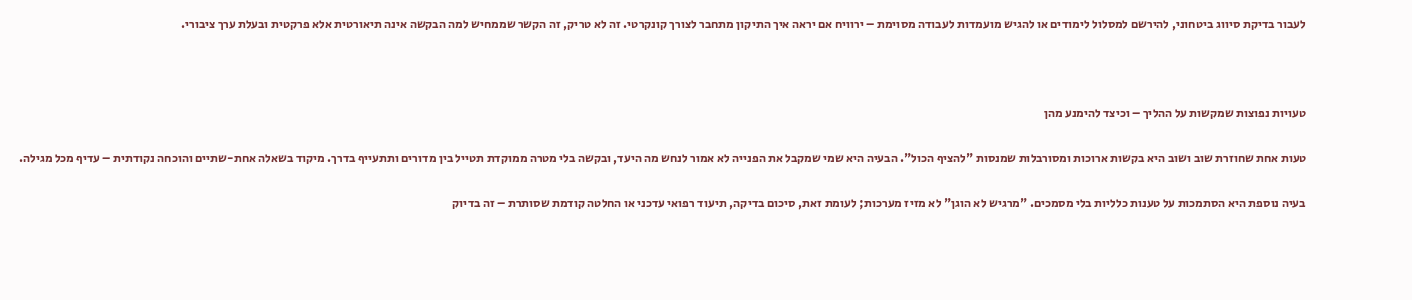לעבור בדיקת סיווג ביטחוני, להירשם למסלול לימודים או להגיש מועמדות לעבודה מסוימת – ירוויח אם יראה איך התיקון מתחבר לצורך קונקרטי. זה לא טריק, זה הקשר שממחיש למה הבקשה אינה תיאורטית אלא פרקטית ובעלת ערך ציבורי.



טעויות נפוצות שמקשות על ההליך – וכיצד להימנע מהן

טעות אחת שחוזרת שוב ושוב היא בקשות ארוכות ומסורבלות שמנסות "להציף הכול". הבעיה היא שמי שמקבל את הפנייה לא אמור לנחש מה היעד, ובקשה בלי מטרה ממוקדת תטייל בין מדורים ותתעייף בדרך. מיקוד בשאלה אחת-שתיים והוכחה נקודתית – עדיף מכל מגילה.

בעיה נוספת היא הסתמכות על טענות כלליות בלי מסמכים. "מרגיש לא הוגן" לא מזיז מערכות; לעומת זאת, סיכום בדיקה, תיעוד רפואי עדכני או החלטה קודמת שסותרת – זה בדיוק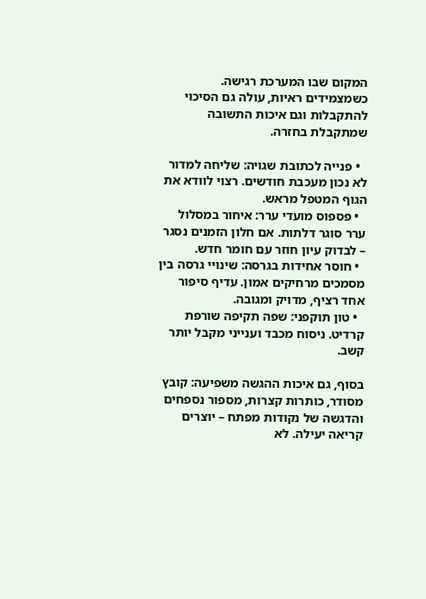המקום שבו המערכת רגישה. כשמצמידים ראיות, עולה גם הסיכוי להתקבלות וגם איכות התשובה שמתקבלת בחזרה.

  • פנייה לכתובת שגויה: שליחה למדור לא נכון מעכבת חודשים. רצוי לוודא את הגוף המטפל מראש.
  • פספוס מועדי ערר: איחור במסלול ערר סוגר דלתות. אם חלון הזמנים נסגר – לבדוק עיון חוזר עם חומר חדש.
  • חוסר אחידות בגרסה: שינויי גרסה בין מסמכים מרחיקים אמון. עדיף סיפור אחד רציף, מדויק ומגובה.
  • טון תוקפני: שפה תקיפה שורפת קרדיט. ניסוח מכבד וענייני מקבל יותר קשב.

בסוף, גם איכות ההגשה משפיעה: קובץ מסודר, כותרות קצרות, מספור נספחים והדגשה של נקודות מפתח – יוצרים קריאה יעילה. לא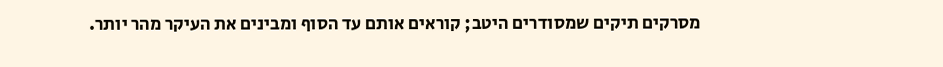מסרקים תיקים שמסודרים היטב; קוראים אותם עד הסוף ומבינים את העיקר מהר יותר.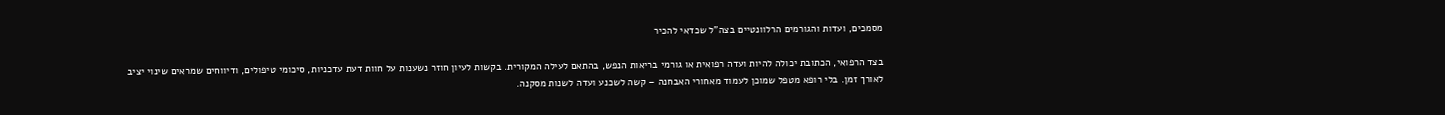מסמכים, ועדות והגורמים הרלוונטיים בצה"ל שכדאי להכיר

בצד הרפואי, הכתובת יכולה להיות ועדה רפואית או גורמי בריאות הנפש, בהתאם לעילה המקורית. בקשות לעיון חוזר נשענות על חוות דעת עדכניות, סיכומי טיפולים, ודיווחים שמראים שינוי יציב לאורך זמן. בלי רופא מטפל שמוכן לעמוד מאחורי האבחנה – קשה לשכנע ועדה לשנות מסקנה.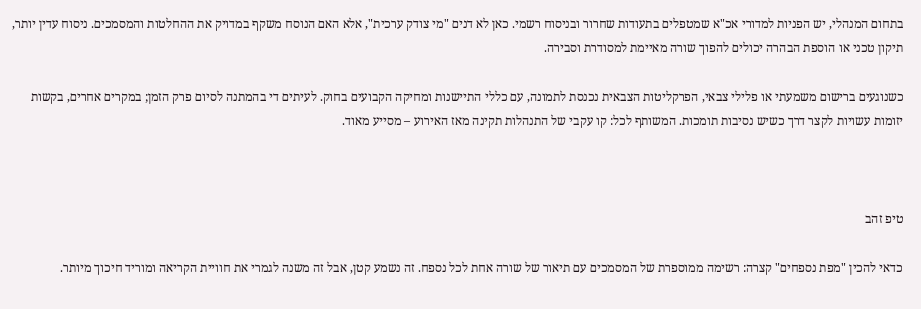בתחום המנהלי, יש הפניות למדורי אכ"א שמטפלים בתעודות שחרור ובניסוח רשמי. כאן לא דנים "מי צודק ערכית", אלא האם הנוסח משקף במדויק את ההחלטות והמסמכים. ניסוח עדין יותר, תיקון טכני או הוספת הבהרה יכולים להפוך שורה מאיימת למסודרת וסבירה.

כשנוגעים ברישום משמעתי או פלילי צבאי, הפרקליטות הצבאית נכנסת לתמונה, עם כללי התיישנות ומחיקה הקבועים בחוק. לעיתים די בהמתנה לסיום פרק הזמן; במקרים אחרים, בקשות יזומות עשויות לקצר דרך כשיש נסיבות תומכות. המשותף לכל: קו עקבי של התנהלות תקינה מאז האירוע – מסייע מאוד.



טיפ זהב

כדאי להכין "מפת נספחים" קצרה: רשימה ממוספרת של המסמכים עם תיאור של שורה אחת לכל נספח. זה נשמע קטן, אבל זה משנה לגמרי את חוויית הקריאה ומוריד חיכוך מיותר.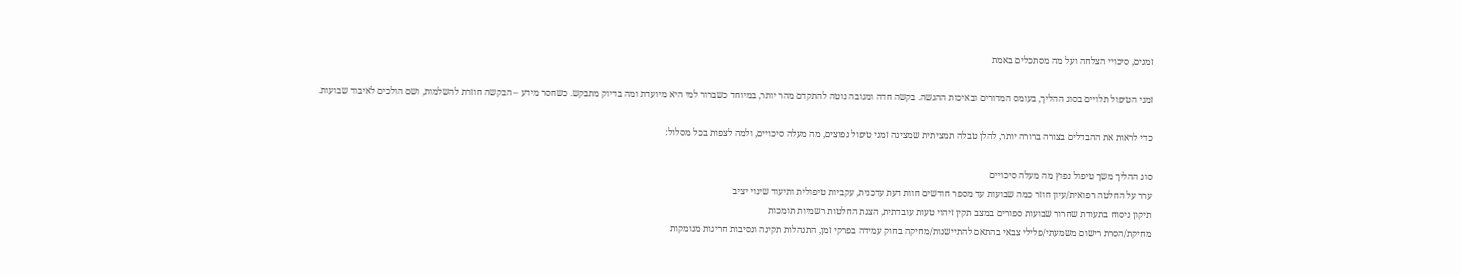זמנים, סיכויי הצלחה ועל מה מסתכלים באמת

זמני הטיפול תלויים בסוג ההליך, בעומס המדורים ובאיכות ההגשה. בקשה חדה ומגובה נוטה להתקדם מהר יותר, במיוחד כשברור למי היא מיועדת ומה בדיוק מתבקש. כשחסר מידע – הבקשה חוזרת להשלמות, ושם הולכים לאיבוד שבועות.

כדי לראות את ההבדלים בצורה ברורה יותר, להלן טבלה תמציתית שמציגה זמני טיפול נפוצים, מה מעלה סיכויים, ולמה לצפות בכל מסלול:

סוג ההליך משך טיפול נפוץ מה מעלה סיכויים
ערר על החלטה רפואית/עיון חוזר כמה שבועות עד מספר חודשים חוות דעת עדכנית, עקביות טיפולית ותיעוד שינוי יציב
תיקון ניסוח בתעודת שחרור שבועות ספורים במצב תקין זיהוי טעות עובדתית, הצגת החלטות רשמיות תומכות
מחיקת/הסרת רישום משמעתי/פלילי צבאי בהתאם להתיישנות/מחיקה בחוק עמידה בפרקי זמן, התנהלות תקינה ונסיבות חריגות מנומקות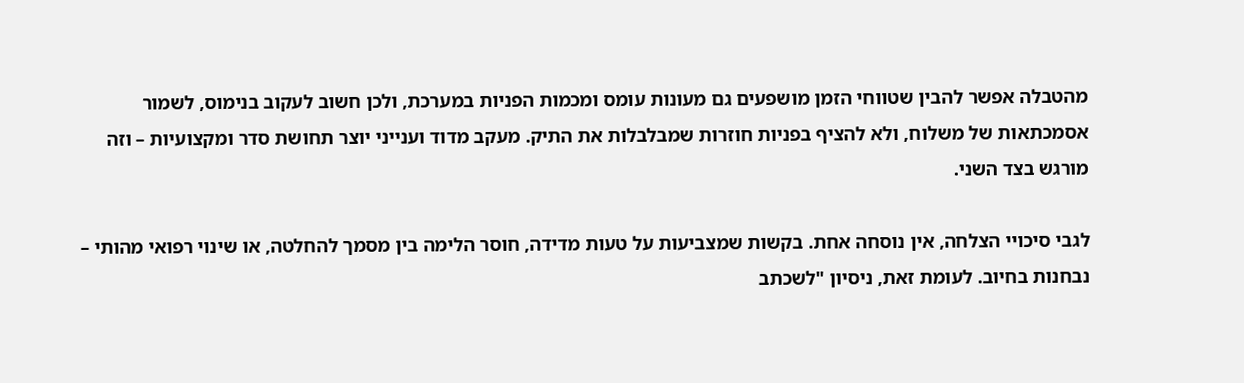מהטבלה אפשר להבין שטווחי הזמן מושפעים גם מעונות עומס ומכמות הפניות במערכת, ולכן חשוב לעקוב בנימוס, לשמור אסמכתאות של משלוח, ולא להציף בפניות חוזרות שמבלבלות את התיק. מעקב מדוד וענייני יוצר תחושת סדר ומקצועיות – וזה מורגש בצד השני.

לגבי סיכויי הצלחה, אין נוסחה אחת. בקשות שמצביעות על טעות מדידה, חוסר הלימה בין מסמך להחלטה, או שינוי רפואי מהותי – נבחנות בחיוב. לעומת זאת, ניסיון "לשכתב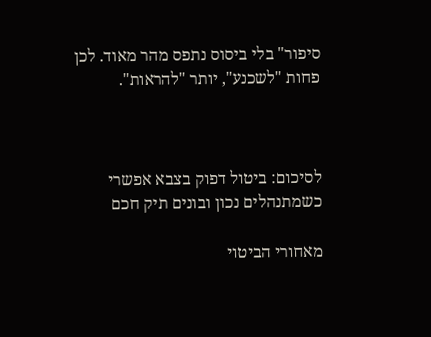סיפור" בלי ביסוס נתפס מהר מאוד. לכן פחות "לשכנע", יותר "להראות".



לסיכום: ביטול דפוק בצבא אפשרי כשמתנהלים נכון ובונים תיק חכם

מאחורי הביטוי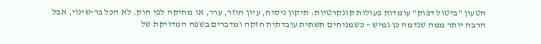הטעון "ביטול דפוק" עומדות פעולות קונקרטיות: תיקון ניסוח, עיון חוזר, ערר, או מחיקה לפי חוק. לא הכל בר-שינוי, אבל הרבה יותר ממה שנדמה כן גמיש – כשמניחים תשתית עובדתית חזקה ומדברים בשפה המדויקת של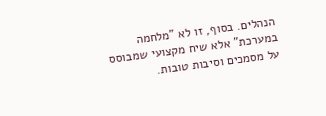הנהלים. בסוף, זו לא "מלחמה במערכת" אלא שיח מקצועי שמבוסס על מסמכים וסיבות טובות.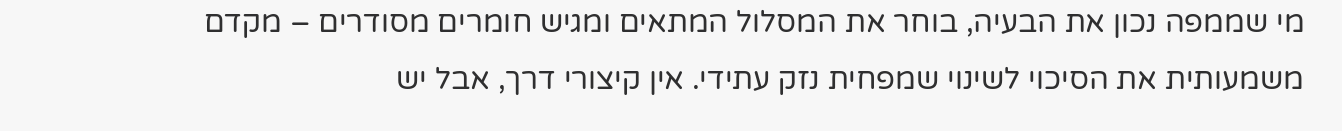מי שממפה נכון את הבעיה, בוחר את המסלול המתאים ומגיש חומרים מסודרים – מקדם משמעותית את הסיכוי לשינוי שמפחית נזק עתידי. אין קיצורי דרך, אבל יש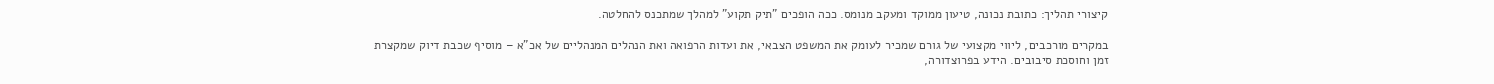קיצורי תהליך: כתובת נכונה, טיעון ממוקד ומעקב מנומס. ככה הופכים "תיק תקוע" למהלך שמתכנס להחלטה.

במקרים מורכבים, ליווי מקצועי של גורם שמכיר לעומק את המשפט הצבאי, את ועדות הרפואה ואת הנהלים המנהליים של אכ"א – מוסיף שכבת דיוק שמקצרת זמן וחוסכת סיבובים. הידע בפרוצדורה,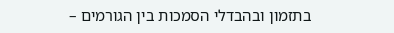בתזמון ובהבדלי הסמכות בין הגורמים –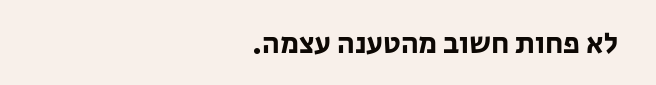לא פחות חשוב מהטענה עצמה.